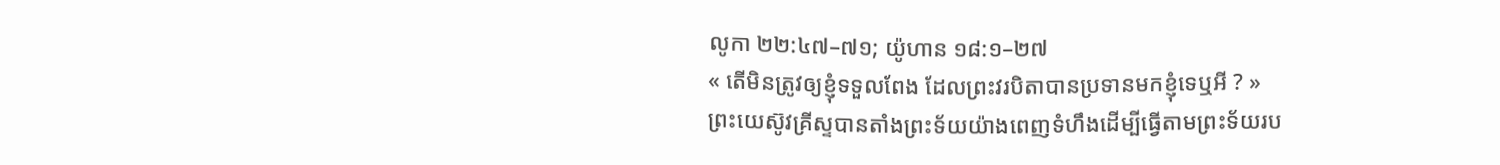លូកា ២២:៤៧–៧១; យ៉ូហាន ១៨:១–២៧
« តើមិនត្រូវឲ្យខ្ញុំទទួលពែង ដែលព្រះវរបិតាបានប្រទានមកខ្ញុំទេឬអី ? »
ព្រះយេស៊ូវគ្រីស្ទបានតាំងព្រះទ័យយ៉ាងពេញទំហឹងដើម្បីធ្វើតាមព្រះទ័យរប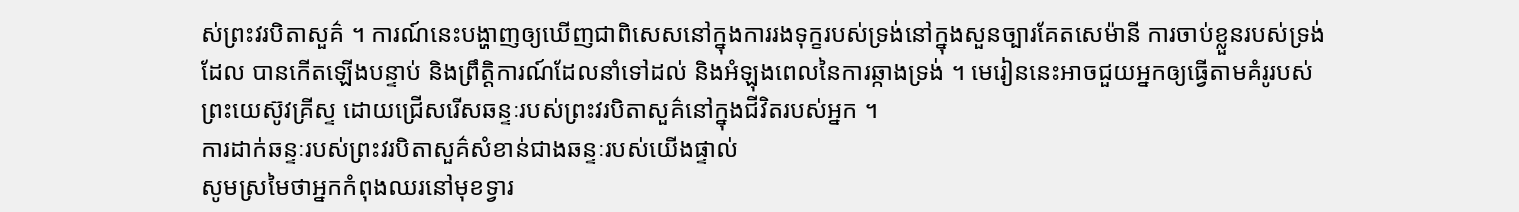ស់ព្រះវរបិតាសួគ៌ ។ ការណ៍នេះបង្ហាញឲ្យឃើញជាពិសេសនៅក្នុងការរងទុក្ខរបស់ទ្រង់នៅក្នុងសួនច្បារគែតសេម៉ានី ការចាប់ខ្លួនរបស់ទ្រង់ដែល បានកើតឡើងបន្ទាប់ និងព្រឹត្តិការណ៍ដែលនាំទៅដល់ និងអំឡុងពេលនៃការឆ្កាងទ្រង់ ។ មេរៀននេះអាចជួយអ្នកឲ្យធ្វើតាមគំរូរបស់ព្រះយេស៊ូវគ្រីស្ទ ដោយជ្រើសរើសឆន្ទៈរបស់ព្រះវរបិតាសួគ៌នៅក្នុងជីវិតរបស់អ្នក ។
ការដាក់ឆន្ទៈរបស់ព្រះវរបិតាសួគ៌សំខាន់ជាងឆន្ទៈរបស់យើងផ្ទាល់
សូមស្រមៃថាអ្នកកំពុងឈរនៅមុខទ្វារ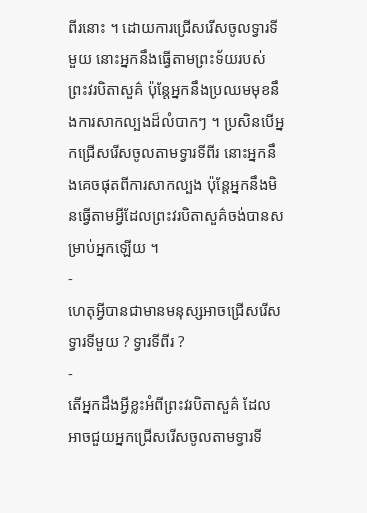ពីរនោះ ។ ដោយការជ្រើសរើសចូលទ្វារទីមួយ នោះអ្នកនឹងធ្វើតាមព្រះទ័យរបស់ព្រះវរបិតាសួគ៌ ប៉ុន្តែអ្នកនឹងប្រឈមមុខនឹងការសាកល្បងដ៏លំបាកៗ ។ ប្រសិនបើអ្នកជ្រើសរើសចូលតាមទ្វារទីពីរ នោះអ្នកនឹងគេចផុតពីការសាកល្បង ប៉ុន្តែអ្នកនឹងមិនធ្វើតាមអ្វីដែលព្រះវរបិតាសួគ៌ចង់បានសម្រាប់អ្នកឡើយ ។
-
ហេតុអ្វីបានជាមានមនុស្សអាចជ្រើសរើសទ្វារទីមួយ ? ទ្វារទីពីរ ?
-
តើអ្នកដឹងអ្វីខ្លះអំពីព្រះវរបិតាសួគ៌ ដែលអាចជួយអ្នកជ្រើសរើសចូលតាមទ្វារទី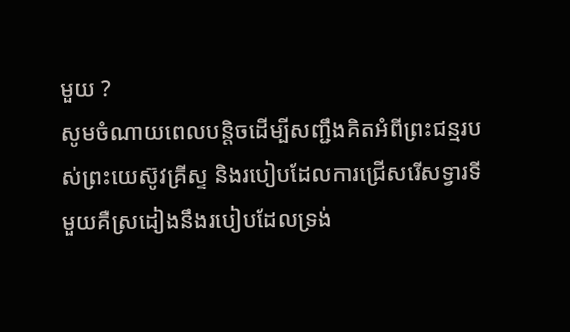មួយ ?
សូមចំណាយពេលបន្តិចដើម្បីសញ្ជឹងគិតអំពីព្រះជន្មរបស់ព្រះយេស៊ូវគ្រីស្ទ និងរបៀបដែលការជ្រើសរើសទ្វារទីមួយគឺស្រដៀងនឹងរបៀបដែលទ្រង់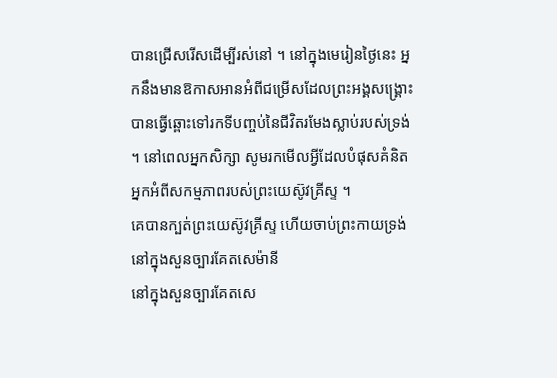បានជ្រើសរើសដើម្បីរស់នៅ ។ នៅក្នុងមេរៀនថ្ងៃនេះ អ្នកនឹងមានឱកាសអានអំពីជម្រើសដែលព្រះអង្គសង្គ្រោះបានធ្វើឆ្ពោះទៅរកទីបញ្ចប់នៃជីវិតរមែងស្លាប់របស់ទ្រង់ ។ នៅពេលអ្នកសិក្សា សូមរកមើលអ្វីដែលបំផុសគំនិតអ្នកអំពីសកម្មភាពរបស់ព្រះយេស៊ូវគ្រីស្ទ ។
គេបានក្បត់ព្រះយេស៊ូវគ្រីស្ទ ហើយចាប់ព្រះកាយទ្រង់នៅក្នុងសួនច្បារគែតសេម៉ានី
នៅក្នុងសួនច្បារគែតសេ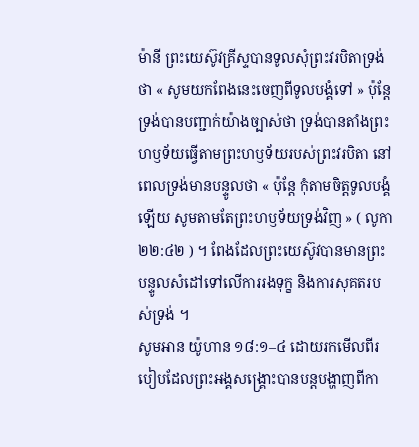ម៉ានី ព្រះយេស៊ូវគ្រីស្ទបានទូលសុំព្រះវរបិតាទ្រង់ថា « សូមយកពែងនេះចេញពីទូលបង្គំទៅ » ប៉ុន្តែទ្រង់បានបញ្ជាក់យ៉ាងច្បាស់ថា ទ្រង់បានតាំងព្រះហឫទ័យធ្វើតាមព្រះហឫទ័យរបស់ព្រះវរបិតា នៅពេលទ្រង់មានបន្ទូលថា « ប៉ុន្តែ កុំតាមចិត្តទូលបង្គំឡើយ សូមតាមតែព្រះហឫទ័យទ្រង់វិញ » ( លូកា ២២:៤២ ) ។ ពែងដែលព្រះយេស៊ូវបានមានព្រះបន្ទូលសំដៅទៅលើការរងទុក្ខ និងការសុគតរបស់ទ្រង់ ។
សូមអាន យ៉ូហាន ១៨:១–៤ ដោយរកមើលពីរបៀបដែលព្រះអង្គសង្គ្រោះបានបន្តបង្ហាញពីកា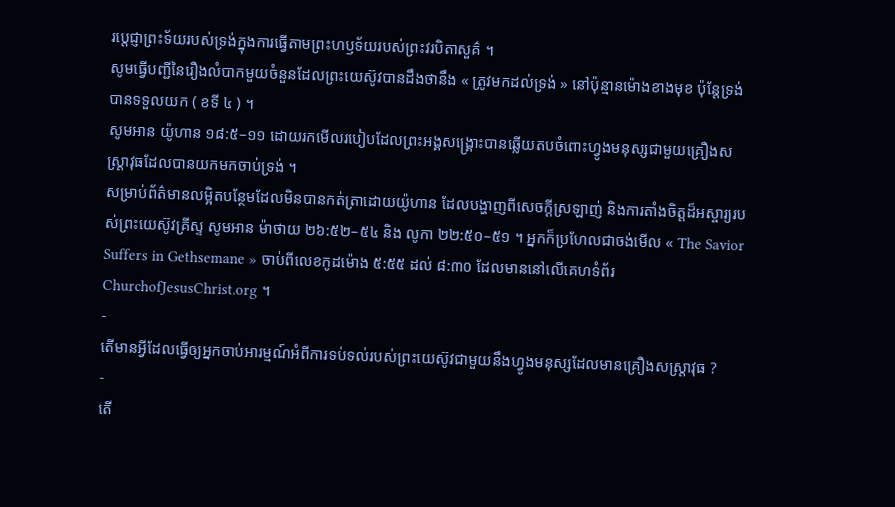រប្តេជ្ញាព្រះទ័យរបស់ទ្រង់ក្នុងការធ្វើតាមព្រះហឫទ័យរបស់ព្រះវរបិតាសួគ៌ ។
សូមធ្វើបញ្ជីនៃរឿងលំបាកមួយចំនួនដែលព្រះយេស៊ូវបានដឹងថានឹង « ត្រូវមកដល់ទ្រង់ » នៅប៉ុន្មានម៉ោងខាងមុខ ប៉ុន្តែទ្រង់បានទទួលយក ( ខទី ៤ ) ។
សូមអាន យ៉ូហាន ១៨:៥–១១ ដោយរកមើលរបៀបដែលព្រះអង្គសង្គ្រោះបានឆ្លើយតបចំពោះហ្វូងមនុស្សជាមួយគ្រឿងសស្ត្រាវុធដែលបានយកមកចាប់ទ្រង់ ។
សម្រាប់ព័ត៌មានលម្អិតបន្ថែមដែលមិនបានកត់ត្រាដោយយ៉ូហាន ដែលបង្ហាញពីសេចក្តីស្រឡាញ់ និងការតាំងចិត្តដ៏អស្ចារ្យរបស់ព្រះយេស៊ូវគ្រីស្ទ សូមអាន ម៉ាថាយ ២៦:៥២–៥៤ និង លូកា ២២:៥០–៥១ ។ អ្នកក៏ប្រហែលជាចង់មើល « The Savior Suffers in Gethsemane » ចាប់ពីលេខកូដម៉ោង ៥:៥៥ ដល់ ៨:៣០ ដែលមាននៅលើគេហទំព័រ ChurchofJesusChrist.org ។
-
តើមានអ្វីដែលធ្វើឲ្យអ្នកចាប់អារម្មណ៍អំពីការទប់ទល់របស់ព្រះយេស៊ូវជាមួយនឹងហ្វូងមនុស្សដែលមានគ្រឿងសស្ត្រាវុធ ?
-
តើ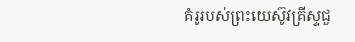គំរូរបស់ព្រះយេស៊ូវគ្រីស្ទជួ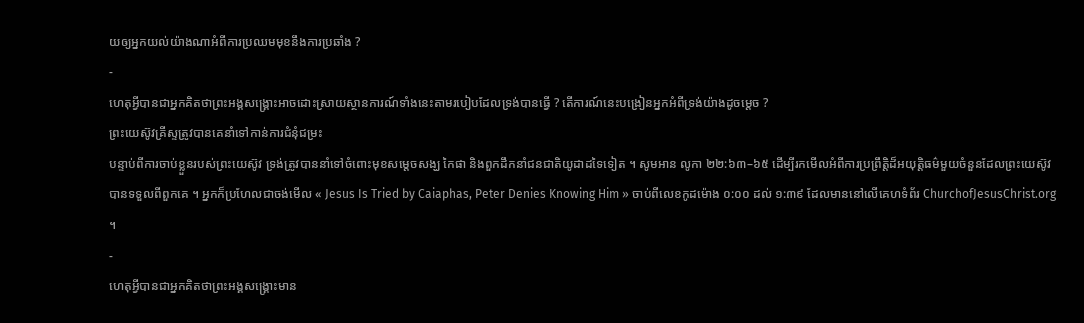យឲ្យអ្នកយល់យ៉ាងណាអំពីការប្រឈមមុខនឹងការប្រឆាំង ?
-
ហេតុអ្វីបានជាអ្នកគិតថាព្រះអង្គសង្គ្រោះអាចដោះស្រាយស្ថានការណ៍ទាំងនេះតាមរបៀបដែលទ្រង់បានធ្វើ ? តើការណ៍នេះបង្រៀនអ្នកអំពីទ្រង់យ៉ាងដូចម្តេច ?
ព្រះយេស៊ូវគ្រីស្ទត្រូវបានគេនាំទៅកាន់ការជំនុំជម្រះ
បន្ទាប់ពីការចាប់ខ្លួនរបស់ព្រះយេស៊ូវ ទ្រង់ត្រូវបាននាំទៅចំពោះមុខសម្តេចសង្ឃ កៃផា និងពួកដឹកនាំជនជាតិយូដាដទៃទៀត ។ សូមអាន លូកា ២២:៦៣–៦៥ ដើម្បីរកមើលអំពីការប្រព្រឹត្តិដ៏អយុត្តិធម៌មួយចំនួនដែលព្រះយេស៊ូវបានទទួលពីពួកគេ ។ អ្នកក៏ប្រហែលជាចង់មើល « Jesus Is Tried by Caiaphas, Peter Denies Knowing Him » ចាប់ពីលេខកូដម៉ោង ០:០០ ដល់ ១:៣៩ ដែលមាននៅលើគេហទំព័រ ChurchofJesusChrist.org ។
-
ហេតុអ្វីបានជាអ្នកគិតថាព្រះអង្គសង្គ្រោះមាន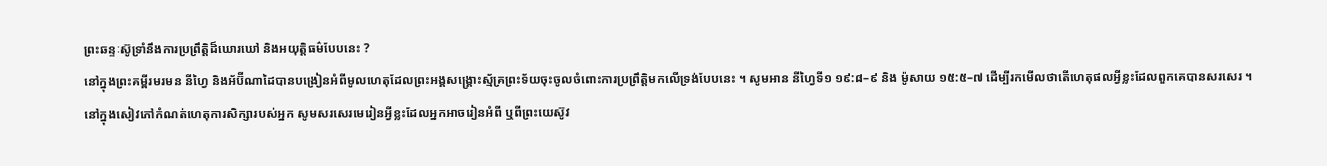ព្រះឆន្ទៈស៊ូទ្រាំនឹងការប្រព្រឹត្តិដ៏ឃោរឃៅ និងអយុត្តិធម៌បែបនេះ ?
នៅក្នុងព្រះគម្ពីរមរមន នីហ្វៃ និងអ័ប៊ីណាដៃបានបង្រៀនអំពីមូលហេតុដែលព្រះអង្គសង្គ្រោះស្ម័គ្រព្រះទ័យចុះចូលចំពោះការប្រព្រឹត្តិមកលើទ្រង់បែបនេះ ។ សូមអាន នីហ្វៃទី១ ១៩:៨–៩ និង ម៉ូសាយ ១៥:៥–៧ ដើម្បីរកមើលថាតើហេតុផលអ្វីខ្លះដែលពួកគេបានសរសេរ ។
នៅក្នុងសៀវភៅកំណត់ហេតុការសិក្សារបស់អ្នក សូមសរសេរមេរៀនអ្វីខ្លះដែលអ្នកអាចរៀនអំពី ឬពីព្រះយេស៊ូវ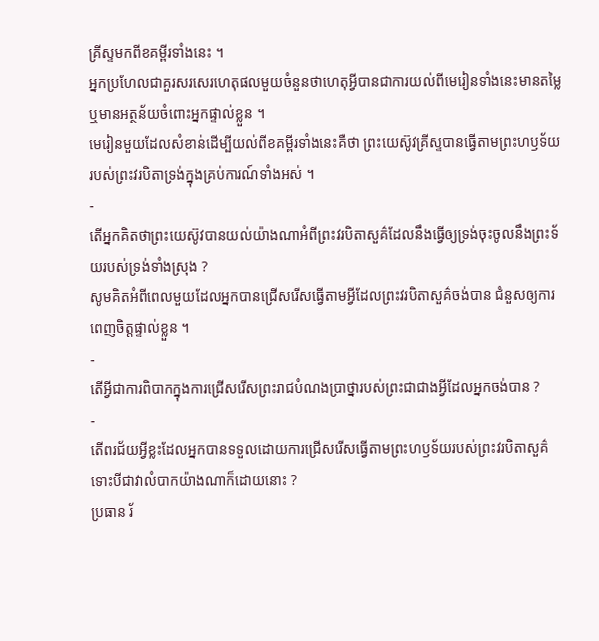គ្រីស្ទមកពីខគម្ពីរទាំងនេះ ។
អ្នកប្រហែលជាគួរសរសេរហេតុផលមួយចំនួនថាហេតុអ្វីបានជាការយល់ពីមេរៀនទាំងនេះមានតម្លៃ ឬមានអត្ថន័យចំពោះអ្នកផ្ទាល់ខ្លួន ។
មេរៀនមួយដែលសំខាន់ដើម្បីយល់ពីខគម្ពីរទាំងនេះគឺថា ព្រះយេស៊ូវគ្រីស្ទបានធ្វើតាមព្រះហឫទ័យរបស់ព្រះវរបិតាទ្រង់ក្នុងគ្រប់ការណ៍ទាំងអស់ ។
-
តើអ្នកគិតថាព្រះយេស៊ូវបានយល់យ៉ាងណាអំពីព្រះវរបិតាសួគ៌ដែលនឹងធ្វើឲ្យទ្រង់ចុះចូលនឹងព្រះទ័យរបស់ទ្រង់ទាំងស្រុង ?
សូមគិតអំពីពេលមួយដែលអ្នកបានជ្រើសរើសធ្វើតាមអ្វីដែលព្រះវរបិតាសួគ៌ចង់បាន ជំនួសឲ្យការពេញចិត្តផ្ទាល់ខ្លួន ។
-
តើអ្វីជាការពិបាកក្នុងការជ្រើសរើសព្រះរាជបំណងប្រាថ្នារបស់ព្រះជាជាងអ្វីដែលអ្នកចង់បាន ?
-
តើពរជ័យអ្វីខ្លះដែលអ្នកបានទទួលដោយការជ្រើសរើសធ្វើតាមព្រះហឫទ័យរបស់ព្រះវរបិតាសួគ៌ ទោះបីជាវាលំបាកយ៉ាងណាក៏ដោយនោះ ?
ប្រធាន រ័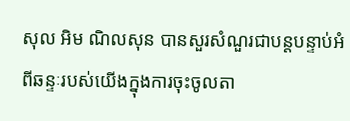សុល អិម ណិលសុន បានសួរសំណួរជាបន្តបន្ទាប់អំពីឆន្ទៈរបស់យើងក្នុងការចុះចូលតា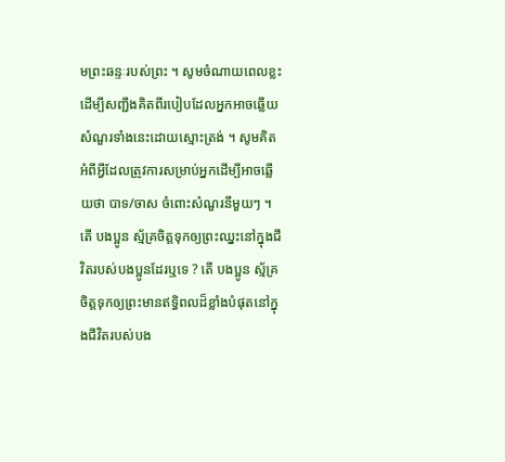មព្រះឆន្ទៈរបស់ព្រះ ។ សូមចំណាយពេលខ្លះដើម្បីសញ្ជឹងគិតពីរបៀបដែលអ្នកអាចឆ្លើយសំណួរទាំងនេះដោយស្មោះត្រង់ ។ សូមគិតអំពីអ្វីដែលត្រូវការសម្រាប់អ្នកដើម្បីអាចឆ្លើយថា បាទ/ចាស ចំពោះសំណួរនីមួយៗ ។
តើ បងប្អូន ស្ម័គ្រចិត្តទុកឲ្យព្រះឈ្នះនៅក្នុងជីវិតរបស់បងប្អូនដែរឬទេ ? តើ បងប្អូន ស្ម័គ្រចិត្តទុកឲ្យព្រះមានឥទ្ធិពលដ៏ខ្លាំងបំផុតនៅក្នុងជីវិតរបស់បង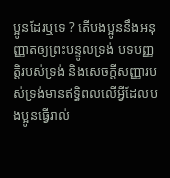ប្អូនដែរឬទេ ? តើបងប្អូននឹងអនុញ្ញាតឲ្យព្រះបន្ទូលទ្រង់ បទបញ្ញត្តិរបស់ទ្រង់ និងសេចក្តីសញ្ញារបស់ទ្រង់មានឥទ្ធិពលលើអ្វីដែលបងប្អូនធ្វើរាល់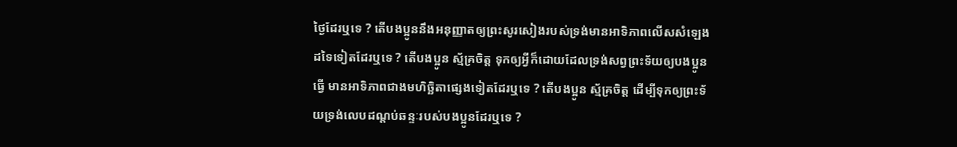ថ្ងៃដែរឬទេ ? តើបងប្អូននឹងអនុញ្ញាតឲ្យព្រះសូរសៀងរបស់ទ្រង់មានអាទិភាពលើសសំឡេងដទៃទៀតដែរឬទេ ? តើបងប្អូន ស្ម័គ្រចិត្ត ទុកឲ្យអ្វីក៏ដោយដែលទ្រង់សព្វព្រះទ័យឲ្យបងប្អូនធ្វើ មានអាទិភាពជាងមហិច្ឆិតាផ្សេងទៀតដែរឬទេ ? តើបងប្អូន ស្ម័គ្រចិត្ត ដើម្បីទុកឲ្យព្រះទ័យទ្រង់លេបដណ្ដប់ឆន្ទៈរបស់បងប្អូនដែរឬទេ ?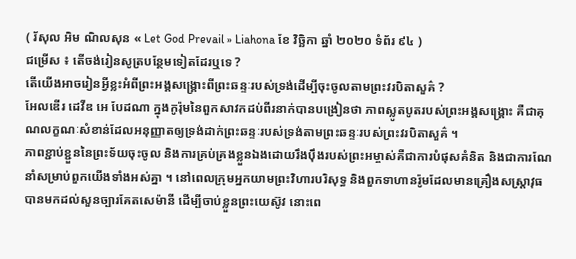( រ័សុល អិម ណិលសុន « Let God Prevail » Liahona ខែ វិច្ឆិកា ឆ្នាំ ២០២០ ទំព័រ ៩៤ )
ជម្រើស ៖ តើចង់រៀនសូត្របន្ថែមទៀតដែរឬទេ ?
តើយើងអាចរៀនអ្វីខ្លះអំពីព្រះអង្គសង្គ្រោះពីព្រះឆន្ទៈរបស់ទ្រង់ដើម្បីចុះចូលតាមព្រះវរបិតាសួគ៌ ?
អែលឌើរ ដេវីឌ អេ បែដណា ក្នុងកូរ៉ុមនៃពួកសាវកដប់ពីរនាក់បានបង្រៀនថា ភាពស្លូតបូតរបស់ព្រះអង្គសង្គ្រោះ គឺជាគុណលក្ខណៈសំខាន់ដែលអនុញ្ញាតឲ្យទ្រង់ដាក់ព្រះឆន្ទៈរបស់ទ្រង់តាមព្រះឆន្ទៈរបស់ព្រះវរបិតាសួគ៌ ។
ភាពខ្ជាប់ខ្ជួននៃព្រះទ័យចុះចូល និងការគ្រប់គ្រងខ្លួនឯងដោយរឹងប៉ឹងរបស់ព្រះអម្ចាស់គឺជាការបំផុសគំនិត និងជាការណែនាំសម្រាប់ពួកយើងទាំងអស់គ្នា ។ នៅពេលក្រុមអ្នកយាមព្រះវិហារបរិសុទ្ធ និងពួកទាហានរ៉ូមដែលមានគ្រឿងសស្ត្រាវុធបានមកដល់សួនច្បារគែតសេម៉ានី ដើម្បីចាប់ខ្លួនព្រះយេស៊ូវ នោះពេ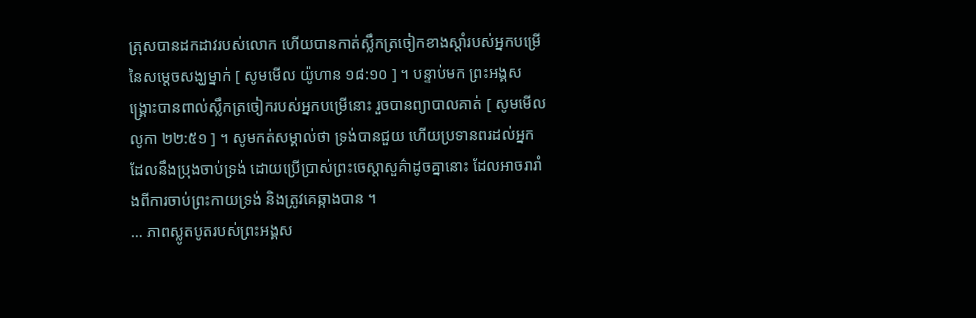ត្រុសបានដកដាវរបស់លោក ហើយបានកាត់ស្លឹកត្រចៀកខាងស្តាំរបស់អ្នកបម្រើនៃសម្តេចសង្ឃម្នាក់ [ សូមមើល យ៉ូហាន ១៨:១០ ] ។ បន្ទាប់មក ព្រះអង្គសង្គ្រោះបានពាល់ស្លឹកត្រចៀករបស់អ្នកបម្រើនោះ រួចបានព្យាបាលគាត់ [ សូមមើល លូកា ២២:៥១ ] ។ សូមកត់សម្គាល់ថា ទ្រង់បានជួយ ហើយប្រទានពរដល់អ្នកដែលនឹងប្រុងចាប់ទ្រង់ ដោយប្រើប្រាស់ព្រះចេស្តាសួគ៌ាដូចគ្នានោះ ដែលអាចរារាំងពីការចាប់ព្រះកាយទ្រង់ និងត្រូវគេឆ្កាងបាន ។
… ភាពស្លូតបូតរបស់ព្រះអង្គស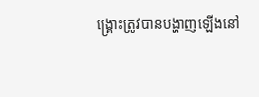ង្គ្រោះត្រូវបានបង្ហាញឡើងនៅ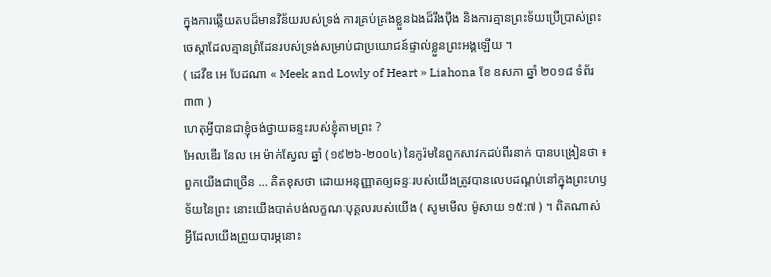ក្នុងការឆ្លើយតបដ៏មានវិន័យរបស់ទ្រង់ ការគ្រប់គ្រងខ្លួនឯងដ៏រឹងប៉ឹង និងការគ្មានព្រះទ័យប្រើប្រាស់ព្រះចេស្តាដែលគ្មានព្រំដែនរបស់ទ្រង់សម្រាប់ជាប្រយោជន៍ផ្ទាល់ខ្លួនព្រះអង្គឡើយ ។
( ដេវីឌ អេ បែដណា « Meek and Lowly of Heart » Liahona ខែ ឧសភា ឆ្នាំ ២០១៨ ទំព័រ ៣៣ )
ហេតុអ្វីបានជាខ្ញុំចង់ថ្វាយឆន្ទះរបស់ខ្ញុំតាមព្រះ ?
អែលឌើរ នែល អេ ម៉ាក់ស្វែល ឆ្នាំ (១៩២៦-២០០៤) នៃកូរ៉មនៃពួកសាវកដប់ពីរនាក់ បានបង្រៀនថា ៖
ពួកយើងជាច្រើន … គិតខុសថា ដោយអនុញ្ញាតឲ្យឆន្ទៈរបស់យើងត្រូវបានលេបដណ្ដប់នៅក្នុងព្រះហឫទ័យនៃព្រះ នោះយើងបាត់បង់លក្ខណៈបុគ្គលរបស់យើង ( សូមមើល ម៉ូសាយ ១៥:៧ ) ។ ពិតណាស់ អ្វីដែលយើងព្រួយបារម្ភនោះ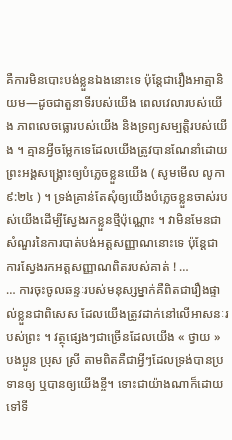គឺការមិនបោះបង់ខ្លួនឯងនោះទេ ប៉ុន្តែជារឿងអាត្មានិយម—ដូចជាតួនាទីរបស់យើង ពេលវេលារបស់យើង ភាពលេចធ្លោរបស់យើង និងទ្រព្យសម្បត្តិរបស់យើង ។ គ្មានអ្វីចម្លែកទេដែលយើងត្រូវបានណែនាំដោយព្រះអង្គសង្គ្រោះឲ្យបំភ្លេចខ្លួនយើង ( សូមមើល លូកា ៩:២៤ ) ។ ទ្រង់គ្រាន់តែសុំឲ្យយើងបំភ្លេចខ្លួនចាស់របស់យើងដើម្បីស្វែងរកខ្លួនថ្មីប៉ុណ្ណោះ ។ វាមិនមែនជាសំណួរនៃការបាត់បង់អត្តសញ្ញាណនោះទេ ប៉ុន្តែជាការស្វែងរកអត្តសញ្ញាណពិតរបស់គាត់ ! …
… ការចុះចូលឆន្ទៈរបស់មនុស្សម្នាក់គឺពិតជារឿងផ្ទាល់ខ្លួនជាពិសេស ដែលយើងត្រូវដាក់នៅលើអាសនៈរបស់ព្រះ ។ វត្ថុផ្សេងៗជាច្រើនដែលយើង « ថ្វាយ » បងប្អូន ប្រុស ស្រី តាមពិតគឺជាអ្វីៗដែលទ្រង់បានប្រទានឲ្យ ឬបានឲ្យយើងខ្ចី។ ទោះជាយ៉ាងណាក៏ដោយ ទៅទី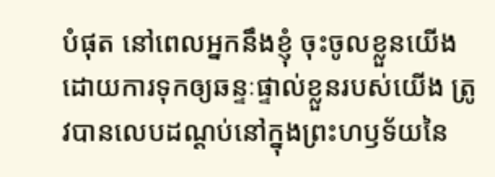បំផុត នៅពេលអ្នកនឹងខ្ញុំ ចុះចូលខ្លួនយើង ដោយការទុកឲ្យឆន្ទៈផ្ទាល់ខ្លួនរបស់យើង ត្រូវបានលេបដណ្ដប់នៅក្នុងព្រះហឫទ័យនៃ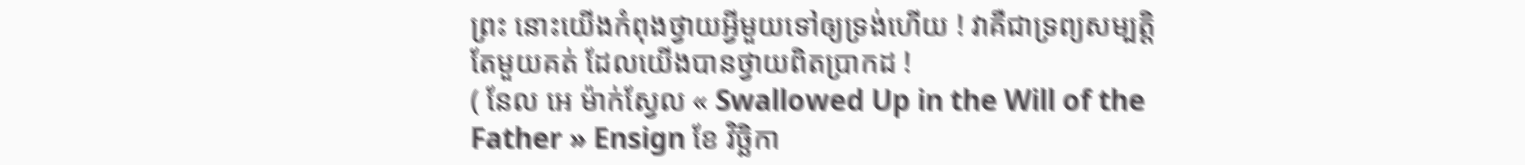ព្រះ នោះយើងកំពុងថ្វាយអ្វីមួយទៅឲ្យទ្រង់ហើយ ! វាគឺជាទ្រព្យសម្បត្តិតែមួយគត់ ដែលយើងបានថ្វាយពិតប្រាកដ !
( នែល អេ ម៉ាក់ស្វែល « Swallowed Up in the Will of the Father » Ensign ខែ វិច្ឆិកា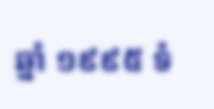ឆ្នាំ ១៩៩៥ ទំ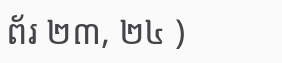ព័រ ២៣, ២៤ )